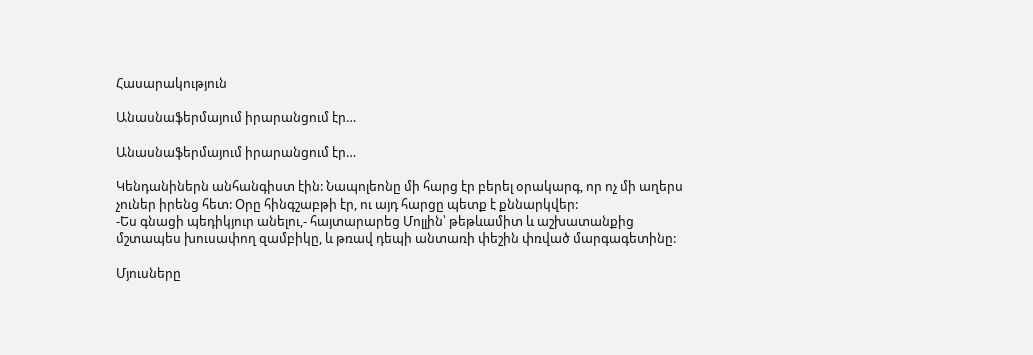Հասարակություն

Անասնաֆերմայում իրարանցում էր…

Անասնաֆերմայում իրարանցում էր…

Կենդանիներն անհանգիստ էին: Նապոլեոնը մի հարց էր բերել օրակարգ, որ ոչ մի աղերս չուներ իրենց հետ: Օրը հինգշաբթի էր, ու այդ հարցը պետք է քննարկվեր:
-Ես գնացի պեդիկյուր անելու,- հայտարարեց Մոլլին՝ թեթևամիտ և աշխատանքից մշտապես խուսափող զամբիկը, և թռավ դեպի անտառի փեշին փռված մարգագետինը:

Մյուսները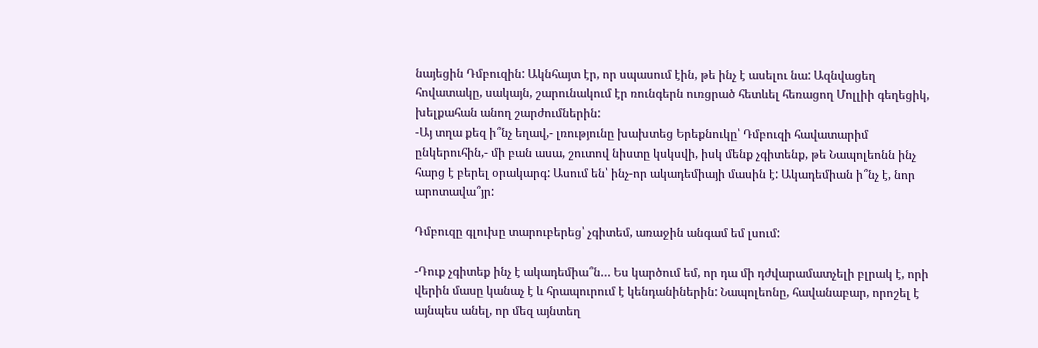նայեցին Դմբուզին: Ակնհայտ էր, որ սպասում էին, թե ինչ է ասելու նա: Ազնվացեղ հովատակը, սակայն, շարունակում էր ռունգերն ուռցրած հետևել հեռացող Մոլլիի գեղեցիկ, խելքահան անող շարժումներին:
-Այ տղա քեզ ի՞նչ եղավ,- լռությունը խախտեց Երեքնուկը՝ Դմբուզի հավատարիմ ընկերուհին,- մի բան ասա, շուտով նիստը կսկսվի, իսկ մենք չգիտենք, թե Նապոլեոնն ինչ հարց է բերել օրակարգ: Ասում են՝ ինչ-որ ակադեմիայի մասին է: Ակադեմիան ի՞նչ է, նոր արոտավա՞յր:

Դմբուզը գլուխը տարուբերեց՝ չգիտեմ, առաջին անգամ եմ լսում:

-Դուք չգիտեք ինչ է ակադեմիա՞ն… Ես կարծում եմ, որ դա մի դժվարամատչելի բլրակ է, որի վերին մասը կանաչ է և հրապուրում է կենդանիներին: Նապոլեոնը, հավանաբար, որոշել է այնպես անել, որ մեզ այնտեղ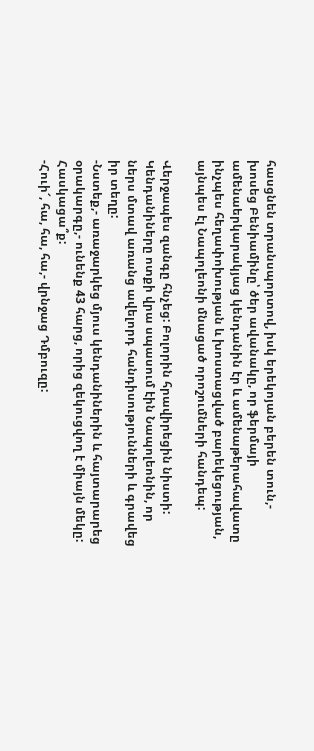հասցնեն տրանսպորտով, իսկ երեկոյան բերեն տուն,- խոսեց Բենիամինը՝ ծեր ավանակը, որ ֆերմայի ամենաերկարակյաց կենդանին էր և ամենաթերահավատը ինչպես հեղափոխության և խոստացված բարեկեցության, այնպես էլ Նապոլեոնի մնացած որոշումների հանդեպ:

Վերջապես զանգը հնչեց: Բոլորին հրավիրեցին նիստի: Կենդանիները ոտքի վրա սպասում էին Նապոլեոնին, որ ներս մտավ առանց ավելորդ հանդիսությունների և գրավեց իր տեղը:
-Նստեք,- առաջարկեց մյուս կենդանիներին և հայտարարեց օրակարգը,- ունենք 43 հարց, որից զեկուցվող է միայն մեկը: Հասկացա՞ք:
-Հուի՜, հա, հա, հա,- վրնջաց Դմբուզը: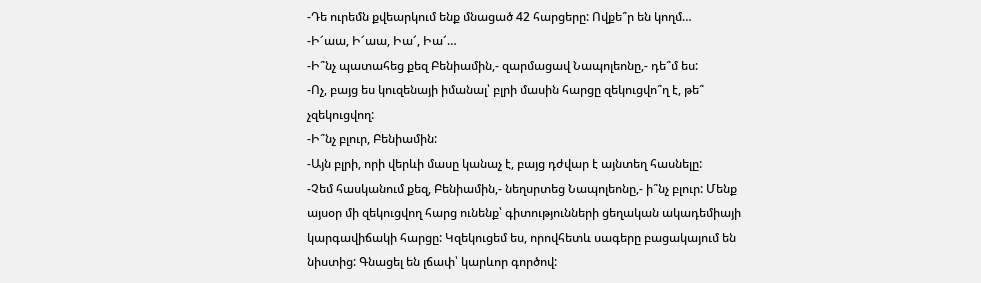-Դե ուրեմն քվեարկում ենք մնացած 42 հարցերը: Ովքե՞ր են կողմ…
-Ի՜աա, Ի՜աա, Իա՜, Իա՜…
-Ի՞նչ պատահեց քեզ Բենիամին,- զարմացավ Նապոլեոնը,- դե՞մ ես:
-Ոչ, բայց ես կուզենայի իմանալ՝ բլրի մասին հարցը զեկուցվո՞ղ է, թե՞ չզեկուցվող:
-Ի՞նչ բլուր, Բենիամին:
-Այն բլրի, որի վերևի մասը կանաչ է, բայց դժվար է այնտեղ հասնելը:
-Չեմ հասկանում քեզ, Բենիամին,- նեղսրտեց Նապոլեոնը,- ի՞նչ բլուր: Մենք այսօր մի զեկուցվող հարց ունենք՝ գիտությունների ցեղական ակադեմիայի կարգավիճակի հարցը: Կզեկուցեմ ես, որովհետև սագերը բացակայում են նիստից: Գնացել են լճափ՝ կարևոր գործով: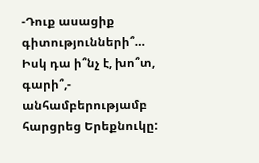-Դուք ասացիք գիտությունների՞… Իսկ դա ի՞նչ է, խո՞տ, գարի՞,- անհամբերությամբ հարցրեց Երեքնուկը: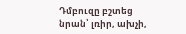Դմբուզը բշտեց նրան՝ լռիր, ախչի,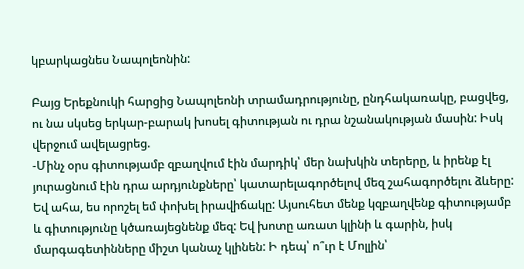կբարկացնես Նապոլեոնին:

Բայց Երեքնուկի հարցից Նապոլեոնի տրամադրությունը, ընդհակառակը, բացվեց, ու նա սկսեց երկար-բարակ խոսել գիտության ու դրա նշանակության մասին: Իսկ վերջում ավելացրեց.
-Մինչ օրս գիտությամբ զբաղվում էին մարդիկ՝ մեր նախկին տերերը, և իրենք էլ յուրացնում էին դրա արդյունքները՝ կատարելագործելով մեզ շահագործելու ձևերը: Եվ ահա, ես որոշել եմ փոխել իրավիճակը: Այսուհետ մենք կզբաղվենք գիտությամբ և գիտությունը կծառայեցնենք մեզ: Եվ խոտը առատ կլինի և գարին, իսկ մարգագետինները միշտ կանաչ կլինեն: Ի դեպ՝ ո՞ւր է Մոլլին՝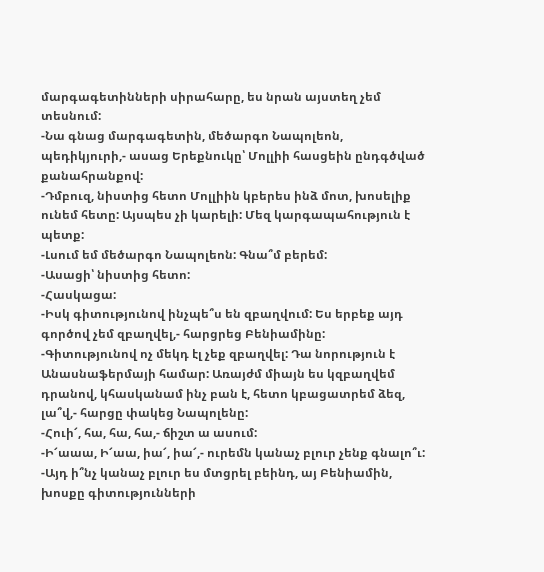մարգագետինների սիրահարը, ես նրան այստեղ չեմ տեսնում:
-Նա գնաց մարգագետին, մեծարգո Նապոլեոն, պեդիկյուրի,- ասաց Երեքնուկը՝ Մոլլիի հասցեին ընդգծված քանահրանքով:
-Դմբուզ, նիստից հետո Մոլլիին կբերես ինձ մոտ, խոսելիք ունեմ հետը: Այսպես չի կարելի: Մեզ կարգապահություն է պետք:
-Լսում եմ մեծարգո Նապոլեոն: Գնա՞մ բերեմ:
-Ասացի՝ նիստից հետո:
-Հասկացա:
-Իսկ գիտությունով ինչպե՞ս են զբաղվում: Ես երբեք այդ գործով չեմ զբաղվել,- հարցրեց Բենիամինը:
-Գիտությունով ոչ մեկդ էլ չեք զբաղվել: Դա նորություն է Անասնաֆերմայի համար: Առայժմ միայն ես կզբաղվեմ դրանով, կհասկանամ ինչ բան է, հետո կբացատրեմ ձեզ, լա՞վ,- հարցը փակեց Նապոլենը:
-Հուի՜, հա, հա, հա,- ճիշտ ա ասում:
-Ի՜աաա, Ի՜աա, իա՜, իա՜,- ուրեմն կանաչ բլուր չենք գնալո՞ւ:
-Այդ ի՞նչ կանաչ բլուր ես մտցրել բեինդ, այ Բենիամին, խոսքը գիտությունների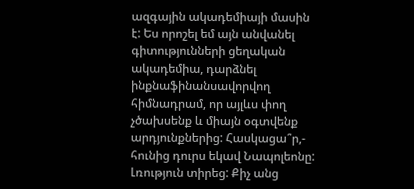ազգային ակադեմիայի մասին է: Ես որոշել եմ այն անվանել գիտությունների ցեղական ակադեմիա, դարձնել ինքնաֆինանսավորվող հիմնադրամ, որ այլևս փող չծախսենք և միայն օգտվենք արդյունքներից: Հասկացա՞ր,- հունից դուրս եկավ Նապոլեոնը:
Լռություն տիրեց: Քիչ անց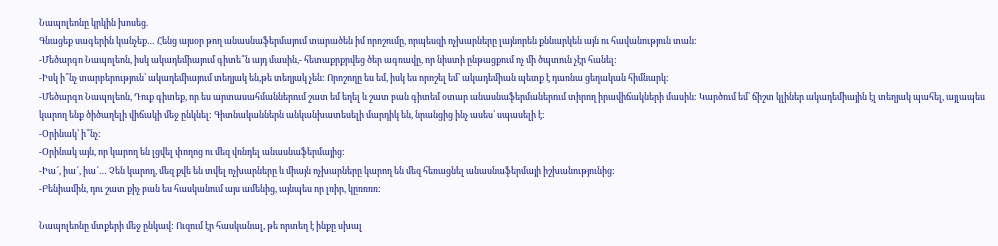Նապոլեոնը կրկին խոսեց.
Գնացեք սագերին կանչեք… Հենց այսօր թող անասնաֆերմայում տարածեն իմ որոշումը, որպեսզի ոչխարները լայնորեն քննարկեն այն ու հավանություն տան:
-Մեծարգո Նապոլեոն, իսկ ակադեմիայում գիտե՞ն այդ մասին,- հետաքրքրվեց ծեր ագռավը, որ նիստի ընթացքում ոչ մի ծպտուն չէր հանել:
-Իսկ ի՞նչ տարբերություն՝ ակադեմիայում տեղյակ են,թե տեղյակ չեն: Որոշողը ես եմ, իսկ ես որոշել եմ՝ ակադեմիան պետք է դառնա ցեղական հիմնարկ:
-Մեծարգո Նապոլեոն, Դուք գիտեք, որ ես արտասահմաններում շատ եմ եղել և շատ բան գիտեմ օտար անասնաֆերմաներում տիրող իրավիճակների մասին: Կարծում եմ՝ ճիշտ կլիներ ակադեմիային էլ տեղյակ պահել, այլապես կարող ենք ծիծաղելի վիճակի մեջ ընկնել: Գիտնականներն անկանխատեսելի մարդիկ են, նրանցից ինչ ասես՝ սպասելի է:
-Օրինակ՝ ի՞նչ:
-Օրինակ այն, որ կարող են լցվել փողոց ու մեզ վռնդել անասնաֆերմայից:
-Իա՜, իա՜, իա՜… Չեն կարող, մեզ քվե են տվել ոչխարները և միայն ոչխարները կարող են մեզ հեռացնել անասնաֆերմայի իշխանությունից:
-Բենիամին, դու շատ քիչ բան ես հասկանում այս ամենից, այնպես որ լռիր, կըռռռռ:

Նապոլեոնը մտքերի մեջ ընկավ: Ուզում էր հասկանալ, թե որտեղ է ինքը սխալ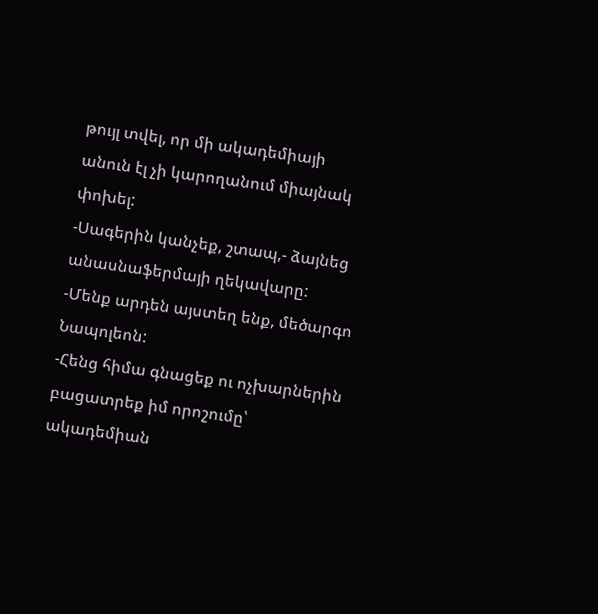թույլ տվել, որ մի ակադեմիայի անուն էլ չի կարողանում միայնակ փոխել:
-Սագերին կանչեք, շտապ,- ձայնեց անասնաֆերմայի ղեկավարը:
-Մենք արդեն այստեղ ենք, մեծարգո Նապոլեոն:
-Հենց հիմա գնացեք ու ոչխարներին բացատրեք իմ որոշումը՝ ակադեմիան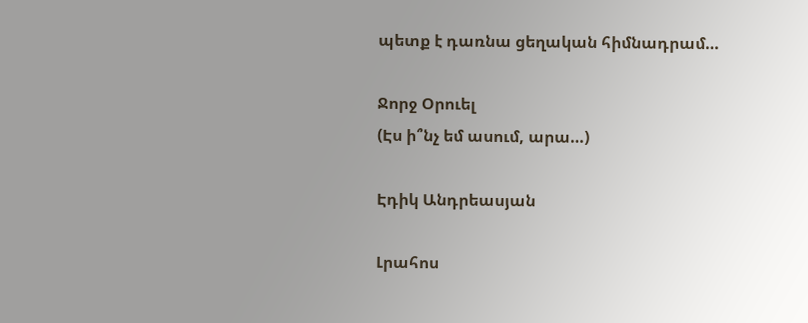պետք է դառնա ցեղական հիմնադրամ…

Ջորջ Օրուել
(Էս ի՞նչ եմ ասում, արա…)

Էդիկ Անդրեասյան

Լրահոս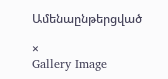Ամենաընթերցված

×
Gallery Image